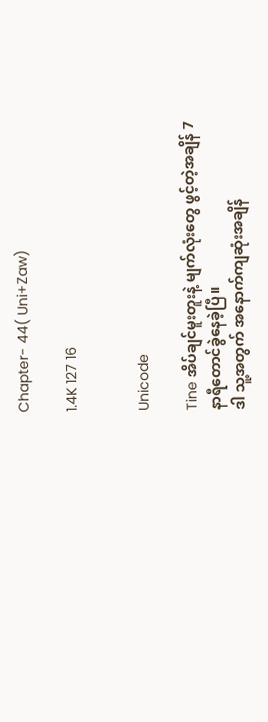Chapter- 44( Uni+Zaw)

1.4K 127 16


Unicode

Tine အိပ်ချင်မူးတူးနဲ့ မျက်လုံးတွေ ဖွင့်တဲ့အချိန် 7နာရီတောင်ခွဲနေခဲ့ပြီ။
ဒါ သူ့အတွက် အနောက်ကျဆုံးအချိန်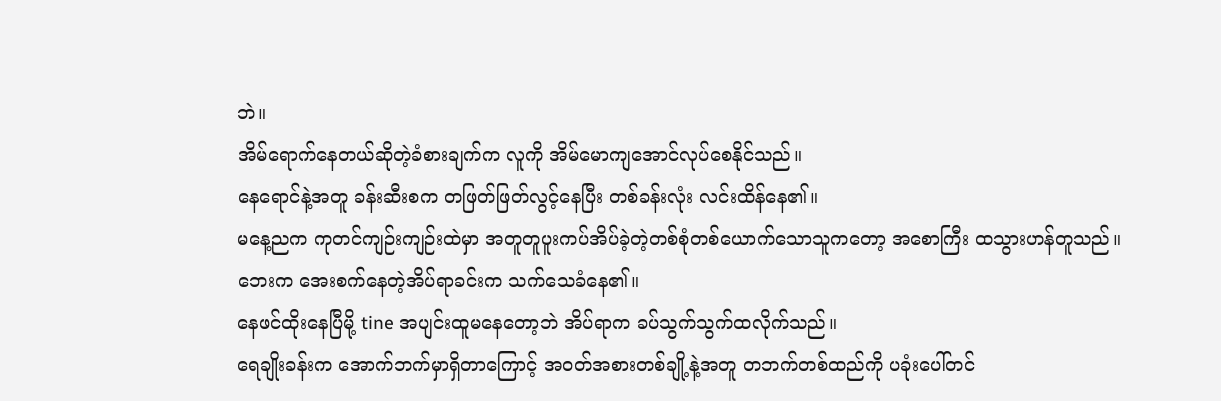ဘဲ။
အိမ်ရောက်နေတယ်ဆိုတဲ့ခံစားချက်က လူကို အိမ်မောကျအောင်လုပ်စေနိုင်သည်။
နေရောင်နဲ့အတူ ခန်းဆီးစက တဖြတ်ဖြတ်လွင့်နေပြီး တစ်ခန်းလုံး လင်းထိန်နေ၏။
မနေ့ညက ကုတင်ကျဉ်းကျဉ်းထဲမှာ အတူတူပူးကပ်အိပ်ခဲ့တဲ့တစ်စုံတစ်ယောက်သောသူကတော့ အစောကြီး ထသွားဟန်တူသည်။
ဘေးက အေးစက်နေတဲ့အိပ်ရာခင်းက သက်သေခံနေ၏။
နေဖင်ထိုးနေပြီမို့ tine အပျင်းထူမနေတော့ဘဲ အိပ်ရာက ခပ်သွက်သွက်ထလိုက်သည်။
ရေချိုးခန်းက အောက်ဘက်မှာရှိတာကြောင့် အဝတ်အစားတစ်ချို့နဲ့အတူ တဘက်တစ်ထည်ကို ပခုံးပေါ်တင်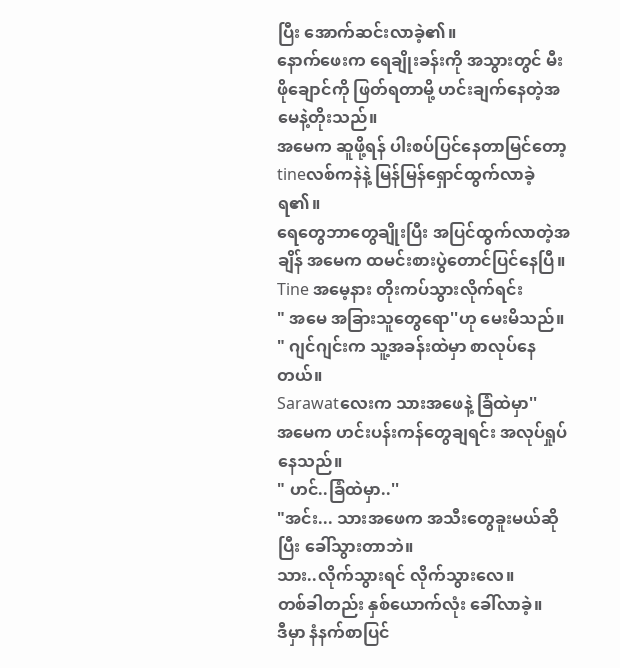ပြီး အောက်ဆင်းလာခဲ့၏။
နောက်ဖေးက ရေချိုးခန်းကို အသွားတွင် မီးဖိုချောင်ကို ဖြတ်ရတာမို့ ဟင်းချက်နေတဲ့အမေနဲ့တိုးသည်။
အမေက ဆူဖို့ရန် ပါးစပ်ပြင်နေတာမြင်တော့ tineလစ်ကနဲနဲ့ မြန်မြန်ရှောင်ထွက်လာခဲ့ရ၏။
ရေတွေဘာတွေချိုးပြီး အပြင်ထွက်လာတဲ့အချိန် အမေက ထမင်းစားပွဲတောင်ပြင်နေပြီ။
Tine အမေ့နား တိုးကပ်သွားလိုက်ရင်း
" အမေ အခြားသူတွေရော''ဟု မေးမိသည်။
" ဂျင်ဂျင်းက သူ့အခန်းထဲမှာ စာလုပ်နေတယ်။
Sarawatလေးက သားအဖေနဲ့ ခြံထဲမှာ''
အမေက ဟင်းပန်းကန်တွေချရင်း အလုပ်ရှုပ်နေသည်။
" ဟင်..ခြံထဲမှာ..''
"အင်း... သားအဖေက အသီးတွေခူးမယ်ဆိုပြီး ခေါ်သွားတာဘဲ။
သား..လိုက်သွားရင် လိုက်သွားလေ။
တစ်ခါတည်း နှစ်ယောက်လုံး ခေါ်လာခဲ့။
ဒီမှာ နံနက်စာပြင်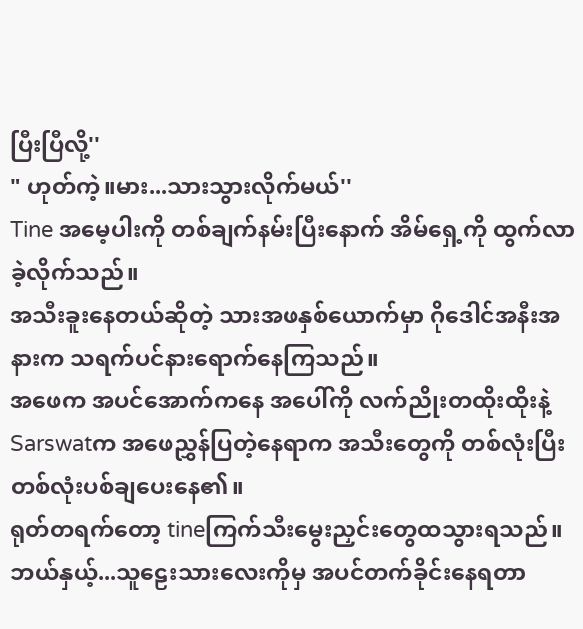ပြီးပြီလို့''
" ဟုတ်ကဲ့။မား...သားသွားလိုက်မယ်''
Tine အမေ့ပါးကို တစ်ချက်နမ်းပြီးနောက် အိမ်ရှေ့ကို ထွက်လာခဲ့လိုက်သည်။
အသီးခူးနေတယ်ဆိုတဲ့ သားအဖနှစ်ယောက်မှာ ဂိုဒေါင်အနီးအနားက သရက်ပင်နားရောက်နေကြသည်။
အဖေက အပင်အောက်ကနေ အပေါ်ကို လက်ညိုးတထိုးထိုးနဲ့
Sarswatက အဖေညွှန်ပြတဲ့နေရာက အသီးတွေကို တစ်လုံးပြီး တစ်လုံးပစ်ချပေးနေ၏။
ရုတ်တရက်တော့ tineကြက်သီးမွေးညှင်းတွေထသွားရသည်။
ဘယ်နှယ့်...သူဠေးသားလေးကိုမှ အပင်တက်ခိုင်းနေရတာ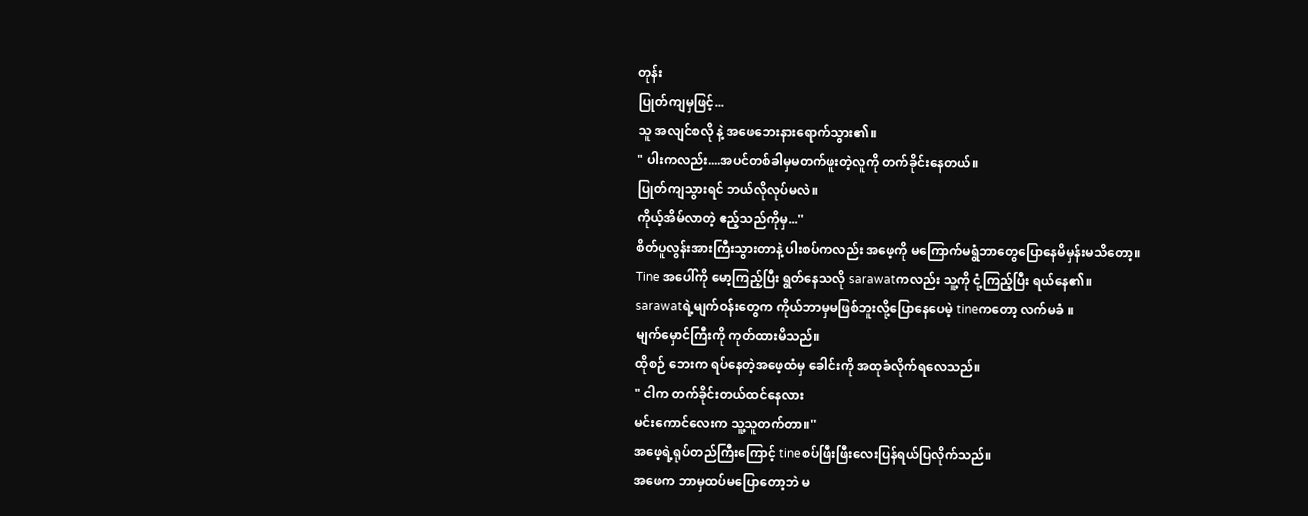တုန်း
ပြုတ်ကျမှဖြင့်...
သူ အလျင်စလို နဲ့ အဖေဘေးနားရောက်သွား၏။
" ပါးကလည်း....အပင်တစ်ခါမှမတက်ဖူးတဲ့လူကို တက်ခိုင်းနေတယ်။
ပြုတ်ကျသွားရင် ဘယ်လိုလုပ်မလဲ။
ကိုယ့်အိမ်လာတဲ့ ဧည့်သည်ကိုမှ...''
စိတ်ပူလွန်းအားကြီးသွားတာနဲ့ ပါးစပ်ကလည်း အဖေ့ကို မကြောက်မရွံဘာတွေပြောနေမိမှန်းမသိတော့။
Tine အပေါ်ကို မော့ကြည့်ပြီး ရွတ်နေသလို sarawatကလည်း သူ့ကို ငုံ့ကြည့်ပြီး ရယ်နေ၏။
sarawatရဲ့မျက်ဝန်းတွေက ကိုယ်ဘာမှမဖြစ်ဘူးလို့ပြောနေပေမဲ့ tineကတော့ လက်မခံ ။
မျက်မှောင်ကြီးကို ကုတ်ထားမိသည်။
ထိုစဉ် ဘေးက ရပ်နေတဲ့အဖေ့ထံမှ ခေါင်းကို အထုခံလိုက်ရလေသည်။
" ငါက တက်ခိုင်းတယ်ထင်နေလား
မင်းကောင်လေးက သူ့သူတက်တာ။''
အဖေ့ရဲ့ရုပ်တည်ကြီးကြောင့် tineစပ်ဖြီးဖြီးလေးပြန်ရယ်ပြလိုက်သည်။
အဖေက ဘာမှထပ်မပြောတော့ဘဲ မ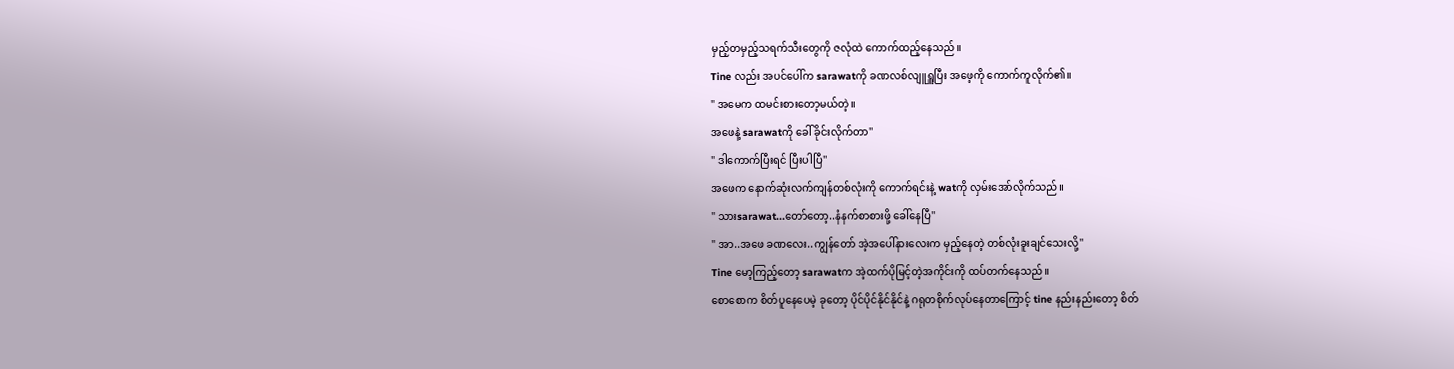မှည့်တမှည့်သရက်သီးတွေကို ဇလုံထဲ ကောက်ထည့်နေသည်။
Tine လည်း အပင်ပေါ်က sarawatကို ခဏလစ်လျူရှူပြီး အဖေ့ကို ကောက်ကူလိုက်၏။
" အမေက ထမင်းစားတော့မယ်တဲ့။
အဖေနဲ့ sarawatကို ခေါ်ခိုင်းလိုက်တာ''
" ဒါကောက်ပြီးရင် ပြီးပါပြီ''
အဖေက နောက်ဆုံးလက်ကျန်တစ်လုံးကို ကောက်ရင်းနဲ့ watကို လှမ်းအော်လိုက်သည်။
" သားsarawat...တော်တော့..နံနက်စာစားဖို့ ခေါ်နေပြီ''
" အာ..အဖေ ခဏလေး..ကျွန်တော် အဲ့အပေါ်နားလေးက မှည့်နေတဲ့ တစ်လုံးခူးချင်သေးလို့''
Tine မော့ကြည့်တော့ sarawatက အဲ့ထက်ပိုမြင့်တဲ့အကိုင်းကို ထပ်တက်နေသည်။
စောစောက စိတ်ပူနေပေမဲ့ ခုတော့ ပိုင်ပိုင်နိုင်နိုင်နဲ့ ဂရုတစိုက်လုပ်နေတာကြောင့် tine နည်းနည်းတော့ စိတ်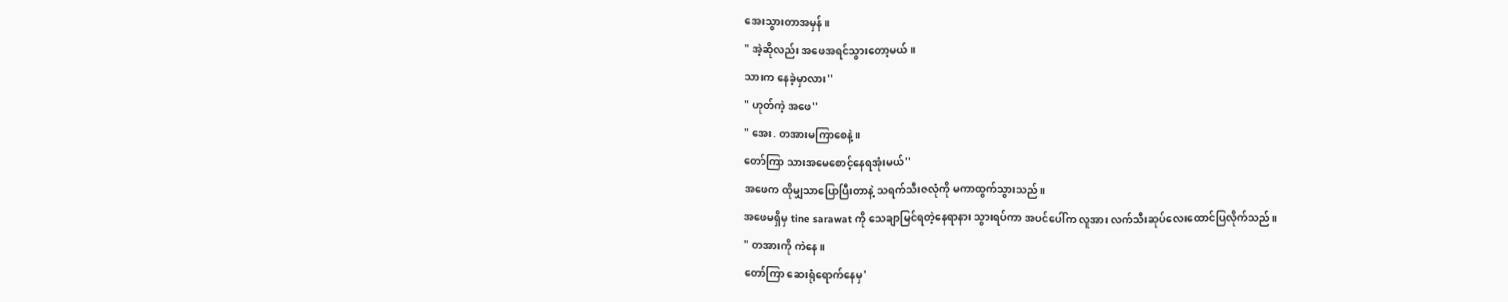အေးသွားတာအမှန်။
" အဲ့ဆိုလည်း အဖေအရင်သွားတော့မယ်။
သားက နေခဲ့မှာလား''
" ဟုတ်ကဲ့ အဖေ''
" အေး. တအားမကြာစေနဲ့။
တော်ကြာ သားအမေစောင့်နေရအုံးမယ်''
အဖေက ထိုမျှသာပြောပြီးတာနဲ့ သရက်သီးဇလုံကို မကာထွက်သွားသည်။
အဖေမရှိမှ tine sarawat ကို သေချာမြင်ရတဲ့နေရာနား သွားရပ်ကာ အပင်ပေါ်က လူအား လက်သီးဆုပ်လေးထောင်ပြလိုက်သည်။
" တအားကို ကဲနေ။
တော်ကြာ ဆေးရုံရောက်နေမှ'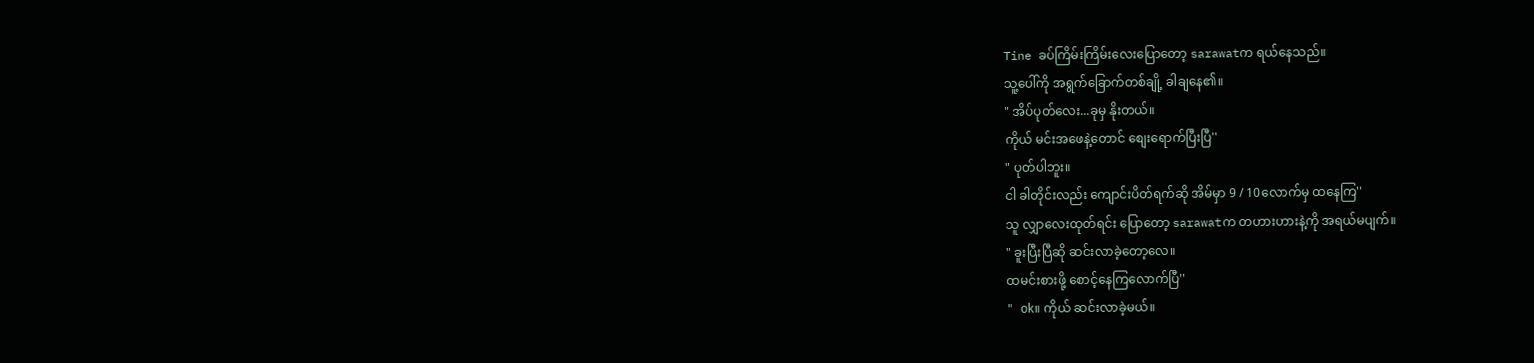Tine ခပ်ကြိမ်းကြိမ်းလေးပြောတော့ sarawatက ရယ်နေသည်။
သူ့ပေါ်ကို အရွက်ခြောက်တစ်ချို့ ခါချနေ၏။
" အိပ်ပုတ်လေး...ခုမှ နိုးတယ်။
ကိုယ် မင်းအဖေနဲ့တောင် စျေးရောက်ပြီးပြီ''
" ပုတ်ပါဘူး။
ငါ ခါတိုင်းလည်း ကျောင်းပိတ်ရက်ဆို အိမ်မှာ 9 / 10လောက်မှ ထနေကြ''
သူ လျှာလေးထုတ်ရင်း ပြောတော့ sarawatက တဟားဟားနဲ့ကို အရယ်မပျက်။
" ခူးပြီးပြီဆို ဆင်းလာခဲ့တော့လေ။
ထမင်းစားဖို့ စောင့်နေကြလောက်ပြီ''
" ok။ ကိုယ် ဆင်းလာခဲ့မယ်။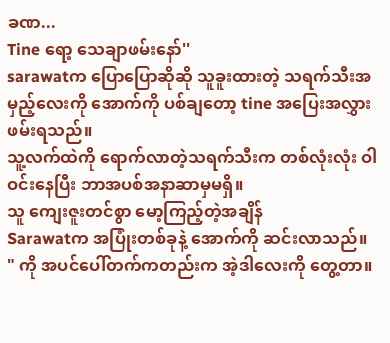ခဏ...
Tine ရော့ သေချာဖမ်းနော်''
sarawatက ပြောပြောဆိုဆို သူခူးထားတဲ့ သရက်သီးအမှည့်လေးကို အောက်ကို ပစ်ချတော့ tine အပြေးအလွှားဖမ်းရသည်။
သူ့လက်ထဲကို ရောက်လာတဲ့သရက်သီးက တစ်လုံးလုံး ဝါဝင်းနေပြီး ဘာအပစ်အနာဆာမှမရှိ။
သူ ကျေးဇူးတင်စွာ မော့ကြည့်တဲ့အချိန်
Sarawatက အပြုံးတစ်ခုနဲ့ အောက်ကို ဆင်းလာသည်။
" ကို အပင်ပေါ်တက်ကတည်းက အဲ့ဒါလေးကို တွေ့တာ။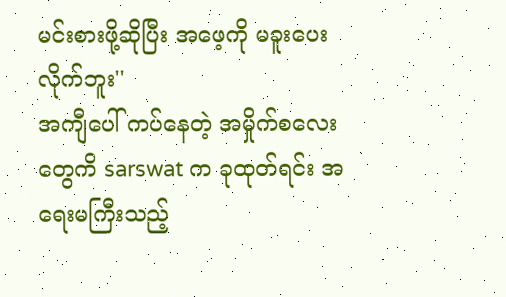မင်းစားဖို့ဆိုပြီး အဖေ့ကို မခူးပေးလိုက်ဘူး''
အကျီပေါ် ကပ်နေတဲ့ အမှိုက်စလေးတွေကိ sarswat က ခုထုတ်ရင်း အရေးမကြီးသည့်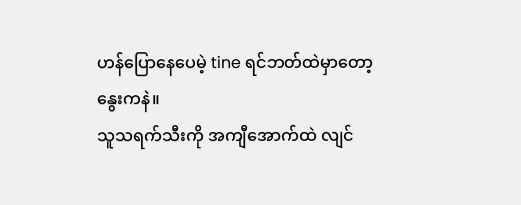ဟန်ပြောနေပေမဲ့ tine ရင်ဘတ်ထဲမှာတော့ နွေးကနဲ။
သူသရက်သီးကို အကျီအောက်ထဲ လျင်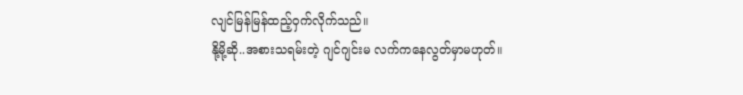လျင်မြန်မြန်ထည့်ဝှက်လိုက်သည်။
နို့မို့ဆို..အစားသရမ်းတဲ့ ဂျင်ဂျင်းမ လက်ကနေလွတ်မှာမဟုတ်။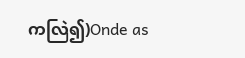ကလြဲ၍)Onde as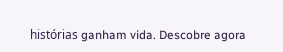histórias ganham vida. Descobre agora